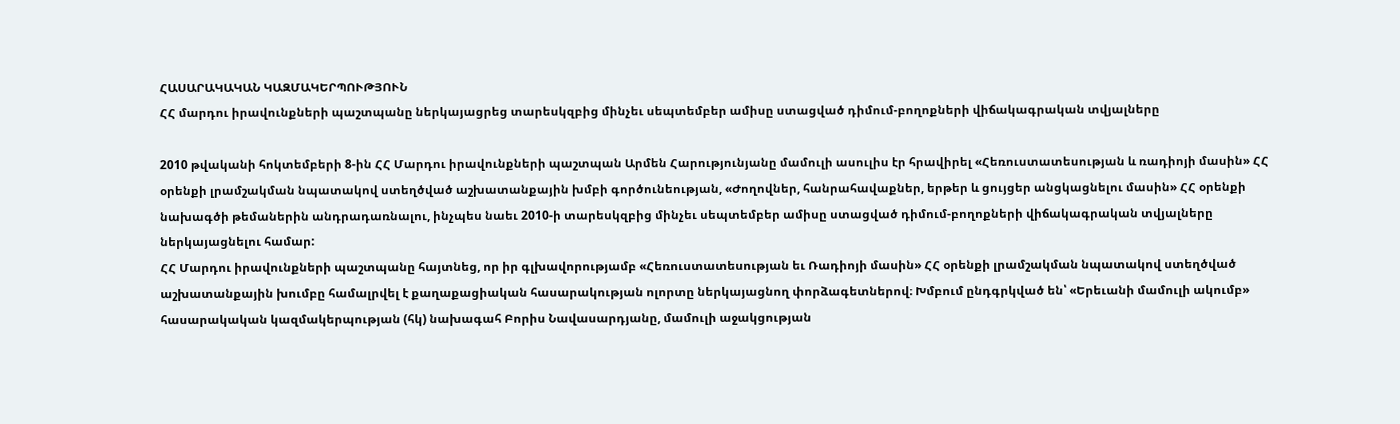ՀԱՍԱՐԱԿԱԿԱՆ ԿԱԶՄԱԿԵՐՊՈՒԹՅՈՒՆ
ՀՀ մարդու իրավունքների պաշտպանը ներկայացրեց տարեսկզբից մինչեւ սեպտեմբեր ամիսը ստացված դիմում-բողոքների վիճակագրական տվյալները

2010 թվականի հոկտեմբերի 8-ին ՀՀ Մարդու իրավունքների պաշտպան Արմեն Հարությունյանը մամուլի ասուլիս էր հրավիրել «Հեռուստատեսության և ռադիոյի մասին» ՀՀ օրենքի լրամշակման նպատակով ստեղծված աշխատանքային խմբի գործունեության, «Ժողովներ, հանրահավաքներ, երթեր և ցույցեր անցկացնելու մասին» ՀՀ օրենքի նախագծի թեմաներին անդրադառնալու, ինչպես նաեւ 2010-ի տարեսկզբից մինչեւ սեպտեմբեր ամիսը ստացված դիմում-բողոքների վիճակագրական տվյալները ներկայացնելու համար:
ՀՀ Մարդու իրավունքների պաշտպանը հայտնեց, որ իր գլխավորությամբ «Հեռուստատեսության եւ Ռադիոյի մասին» ՀՀ օրենքի լրամշակման նպատակով ստեղծված աշխատանքային խումբը համալրվել է քաղաքացիական հասարակության ոլորտը ներկայացնող փորձագետներով։ Խմբում ընդգրկված են՝ «Երեւանի մամուլի ակումբ» հասարակական կազմակերպության (հկ) նախագահ Բորիս Նավասարդյանը, մամուլի աջակցության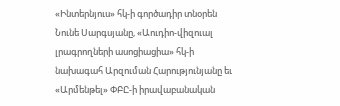«Ինտերնյուս» հկ-ի գործադիր տնօրեն Նունե Սարգսյանը, «Աուդիո-վիզուալ լրագրողների ասոցիացիա» հկ-ի նախագահ Արզուման Հարությունյանը եւ «Արմենթել» ՓԲԸ-ի իրավաբանական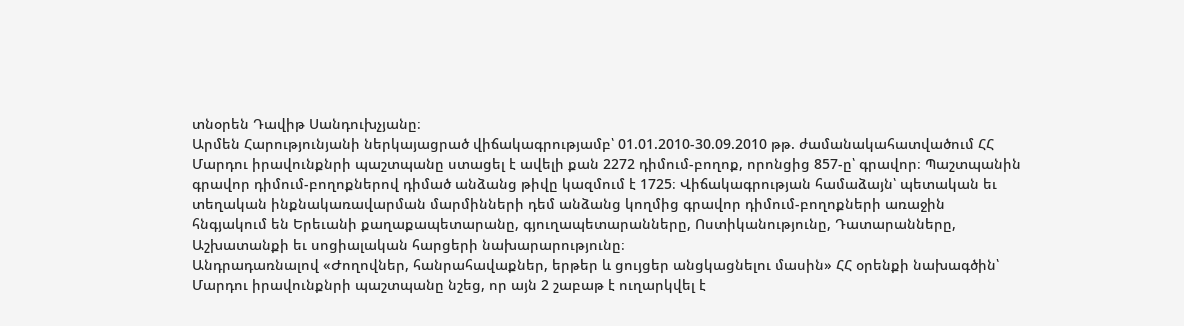տնօրեն Դավիթ Սանդուխչյանը։
Արմեն Հարությունյանի ներկայացրած վիճակագրությամբ՝ 01.01.2010-30.09.2010 թթ. ժամանակահատվածում ՀՀ Մարդու իրավունքնրի պաշտպանը ստացել է ավելի քան 2272 դիմում-բողոք, որոնցից 857-ը՝ գրավոր։ Պաշտպանին գրավոր դիմում-բողոքներով դիմած անձանց թիվը կազմում է 1725։ Վիճակագրության համաձայն՝ պետական եւ տեղական ինքնակառավարման մարմինների դեմ անձանց կողմից գրավոր դիմում-բողոքների առաջին հնգյակում են Երեւանի քաղաքապետարանը, գյուղապետարանները, Ոստիկանությունը, Դատարանները, Աշխատանքի եւ սոցիալական հարցերի նախարարությունը։
Անդրադառնալով «Ժողովներ, հանրահավաքներ, երթեր և ցույցեր անցկացնելու մասին» ՀՀ օրենքի նախագծին՝ Մարդու իրավունքնրի պաշտպանը նշեց, որ այն 2 շաբաթ է ուղարկվել է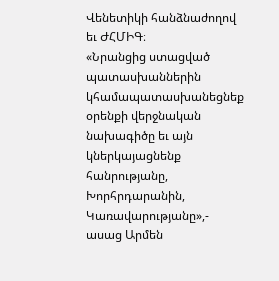Վենետիկի հանձնաժողով եւ ԺՀՄԻԳ։
«Նրանցից ստացված պատասխաններին կհամապատասխանեցնեք օրենքի վերջնական նախագիծը եւ այն կներկայացնենք հանրությանը, Խորհրդարանին, Կառավարությանը»,- ասաց Արմեն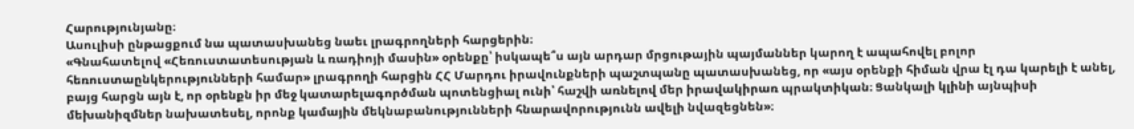Հարությունյանը։
Ասուլիսի ընթացքում նա պատասխանեց նաեւ լրագրողների հարցերին։
«Գնահատելով «Հեռուստատեսության և ռադիոյի մասին» օրենքը՝ իսկապե՞ս այն արդար մրցութային պայմաններ կարող է ապահովել բոլոր հեռուստաընկերությունների համար» լրագրողի հարցին ՀՀ Մարդու իրավունքների պաշտպանը պատասխանեց, որ «այս օրենքի հիման վրա էլ դա կարելի է անել, բայց հարցն այն է, որ օրենքն իր մեջ կատարելագործման պոտենցիալ ունի՝ հաշվի առնելով մեր իրավակիրառ պրակտիկան։ Ցանկալի կլինի այնպիսի մեխանիզմներ նախատեսել, որոնք կամային մեկնաբանությունների հնարավորությունն ավելի նվազեցնեն»։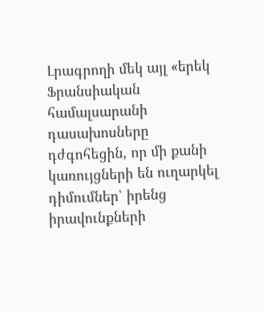Լրագրողի մեկ այլ «երեկ Ֆրանսիական համալսարանի դասախոսները դժգոհեցին, որ մի քանի կառույցների են ուղարկել դիմումներ՝ իրենց իրավունքների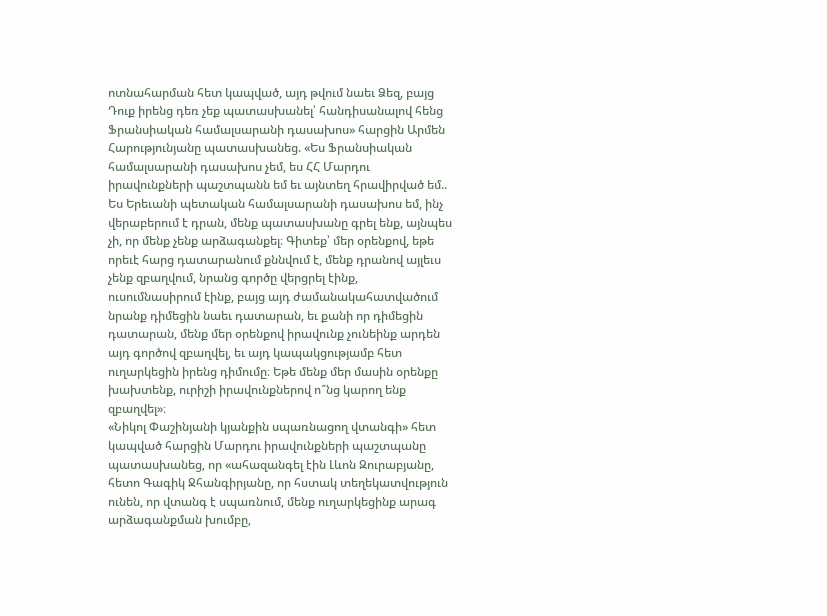ոտնահարման հետ կապված, այդ թվում նաեւ Ձեզ, բայց Դուք իրենց դեռ չեք պատասխանել՝ հանդիսանալով հենց Ֆրանսիական համալսարանի դասախոս» հարցին Արմեն Հարությունյանը պատասխանեց. «Ես Ֆրանսիական համալսարանի դասախոս չեմ, ես ՀՀ Մարդու իրավունքների պաշտպանն եմ եւ այնտեղ հրավիրված եմ.. Ես Երեւանի պետական համալսարանի դասախոս եմ, ինչ վերաբերում է դրան, մենք պատասխանը գրել ենք, այնպես չի, որ մենք չենք արձագանքել։ Գիտեք՝ մեր օրենքով, եթե որեւէ հարց դատարանում քննվում է, մենք դրանով այլեւս չենք զբաղվում, նրանց գործը վերցրել էինք, ուսումնասիրում էինք, բայց այդ ժամանակահատվածում նրանք դիմեցին նաեւ դատարան, եւ քանի որ դիմեցին դատարան, մենք մեր օրենքով իրավունք չունեինք արդեն այդ գործով զբաղվել, եւ այդ կապակցությամբ հետ ուղարկեցին իրենց դիմումը։ Եթե մենք մեր մասին օրենքը խախտենք, ուրիշի իրավունքներով ո՞նց կարող ենք զբաղվել»։
«Նիկոլ Փաշինյանի կյանքին սպառնացող վտանգի» հետ կապված հարցին Մարդու իրավունքների պաշտպանը պատասխանեց, որ «ահազանգել էին Լևոն Զուրաբյանը, հետո Գագիկ Ջհանգիրյանը, որ հստակ տեղեկատվություն ունեն, որ վտանգ է սպառնում, մենք ուղարկեցինք արագ արձագանքման խումբը,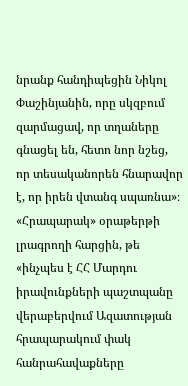նրանք հանդիպեցին Նիկոլ Փաշինյանին, որը սկզբում զարմացավ, որ տղաները գնացել են, հետո նոր նշեց, որ տեսականորեն հնարավոր է, որ իրեն վտանգ սպառնա»։
«Հրապարակ» օրաթերթի լրագրողի հարցին, թե «ինչպես է ՀՀ Մարդու իրավունքների պաշտպանը վերաբերվում Ազատության հրապարակում փակ հանրահավաքները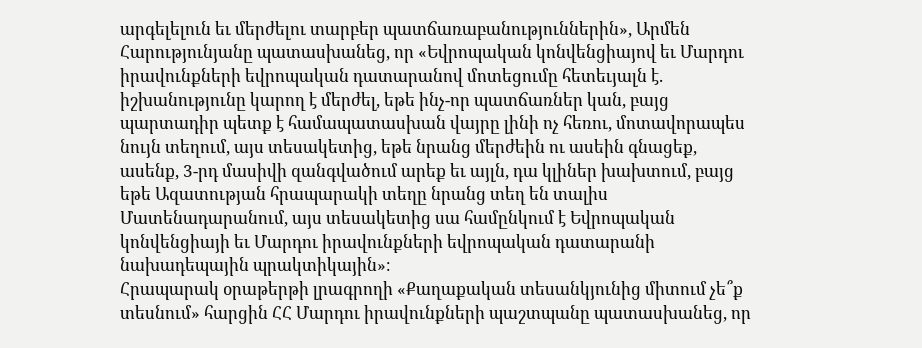արգելելուն եւ մերժելու տարբեր պատճառաբանություններին», Արմեն Հարությունյանը պատասխանեց, որ «Եվրոպական կոնվենցիայով եւ Մարդու իրավունքների եվրոպական դատարանով մոտեցումը հետեւյալն է. իշխանությունը կարող է մերժել, եթե ինչ-որ պատճառներ կան, բայց պարտադիր պետք է համապատասխան վայրը լինի ոչ հեռու, մոտավորապես նույն տեղում, այս տեսակետից, եթե նրանց մերժեին ու ասեին գնացեք, ասենք, 3-րդ մասիվի զանգվածում արեք եւ այլն, դա կլիներ խախտում, բայց եթե Ազատության հրապարակի տեղը նրանց տեղ են տալիս Մատենադարանում, այս տեսակետից սա համընկում է Եվրոպական կոնվենցիայի եւ Մարդու իրավունքների եվրոպական դատարանի նախադեպային պրակտիկային»։
Հրապարակ օրաթերթի լրագրողի «Քաղաքական տեսանկյունից միտում չե՞ք տեսնում» հարցին ՀՀ Մարդու իրավունքների պաշտպանը պատասխանեց, որ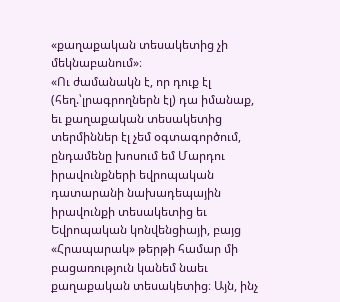«քաղաքական տեսակետից չի մեկնաբանում»։
«Ու ժամանակն է, որ դուք էլ (հեղ.՝լրագրողներն էլ) դա իմանաք, եւ քաղաքական տեսակետից տերմիններ էլ չեմ օգտագործում, ընդամենը խոսում եմ Մարդու իրավունքների եվրոպական դատարանի նախադեպային իրավունքի տեսակետից եւ Եվրոպական կոնվենցիայի, բայց «Հրապարակ» թերթի համար մի բացառություն կանեմ նաեւ քաղաքական տեսակետից։ Այն, ինչ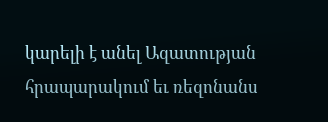կարելի է անել Ազատության հրապարակում եւ ռեզոնանս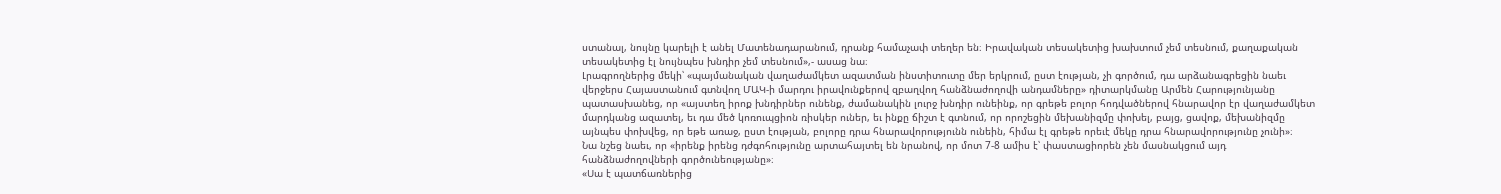ստանալ, նույնը կարելի է անել Մատենադարանում, դրանք համաչափ տեղեր են։ Իրավական տեսակետից խախտում չեմ տեսնում, քաղաքական տեսակետից էլ նույնպես խնդիր չեմ տեսնում»,- ասաց նա։
Լրագրողներից մեկի՝ «պայմանական վաղաժամկետ ազատման ինստիտուտը մեր երկրում, ըստ էության, չի գործում, դա արձանագրեցին նաեւ վերջերս Հայաստանում գտնվող ՄԱԿ-ի մարդու իրավունքերով զբաղվող հանձնաժողովի անդամները» դիտարկմանը Արմեն Հարությունյանը պատասխանեց, որ «այստեղ իրոք խնդիրներ ունենք, ժամանակին լուրջ խնդիր ունեինք, որ գրեթե բոլոր հոդվածներով հնարավոր էր վաղաժամկետ մարդկանց ազատել, եւ դա մեծ կոռուպցիոն ռիսկեր ուներ, եւ ինքը ճիշտ է գտնում, որ որոշեցին մեխանիզմը փոխել, բայց, ցավոք, մեխանիզմը այնպես փոխվեց, որ եթե առաջ, ըստ էության, բոլորը դրա հնարավորությունն ունեին, հիմա էլ գրեթե որեւէ մեկը դրա հնարավորությունը չունի»։
Նա նշեց նաեւ, որ «իրենք իրենց դժգոհությունը արտահայտել են նրանով, որ մոտ 7-8 ամիս է՝ փաստացիորեն չեն մասնակցում այդ հանձնաժողովների գործունեությանը»։
«Սա է պատճառներից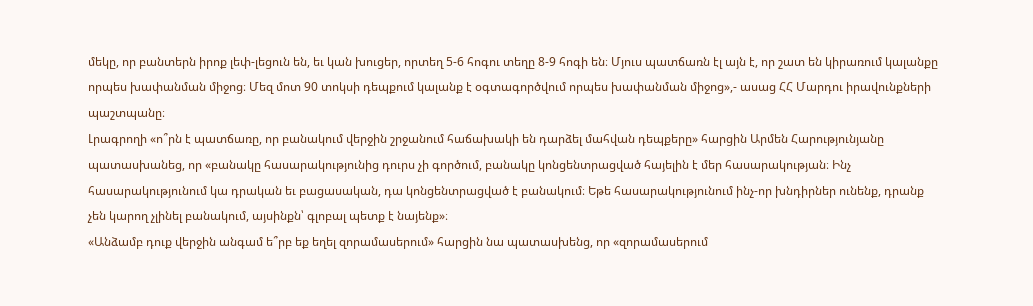մեկը, որ բանտերն իրոք լեփ-լեցուն են, եւ կան խուցեր, որտեղ 5-6 հոգու տեղը 8-9 հոգի են։ Մյուս պատճառն էլ այն է, որ շատ են կիրառում կալանքը որպես խափանման միջոց։ Մեզ մոտ 90 տոկսի դեպքում կալանք է օգտագործվում որպես խափանման միջոց»,- ասաց ՀՀ Մարդու իրավունքների պաշտպանը։
Լրագրողի «ո՞րն է պատճառը, որ բանակում վերջին շրջանում հաճախակի են դարձել մահվան դեպքերը» հարցին Արմեն Հարությունյանը պատասխանեց, որ «բանակը հասարակությունից դուրս չի գործում, բանակը կոնցենտրացված հայելին է մեր հասարակության։ Ինչ հասարակությունում կա դրական եւ բացասական, դա կոնցենտրացված է բանակում։ Եթե հասարակությունում ինչ-որ խնդիրներ ունենք, դրանք չեն կարող չլինել բանակում, այսինքն՝ գլոբալ պետք է նայենք»։
«Անձամբ դուք վերջին անգամ ե՞րբ եք եղել զորամասերում» հարցին նա պատասխենց, որ «զորամասերում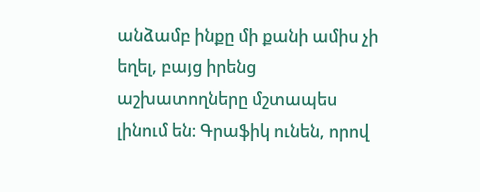անձամբ ինքը մի քանի ամիս չի եղել, բայց իրենց աշխատողները մշտապես լինում են։ Գրաֆիկ ունեն, որով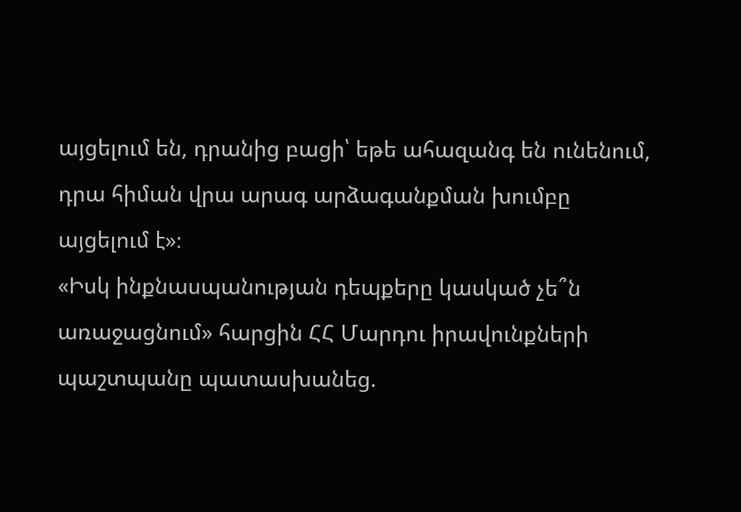այցելում են, դրանից բացի՝ եթե ահազանգ են ունենում, դրա հիման վրա արագ արձագանքման խումբը այցելում է»։
«Իսկ ինքնասպանության դեպքերը կասկած չե՞ն առաջացնում» հարցին ՀՀ Մարդու իրավունքների պաշտպանը պատասխանեց.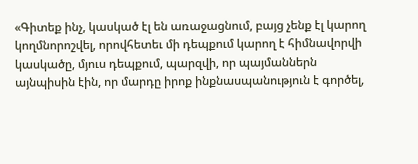«Գիտեք ինչ, կասկած էլ են առաջացնում, բայց չենք էլ կարող կողմնորոշվել, որովհետեւ մի դեպքում կարող է հիմնավորվի կասկածը, մյուս դեպքում, պարզվի, որ պայմաններն այնպիսին էին, որ մարդը իրոք ինքնասպանություն է գործել,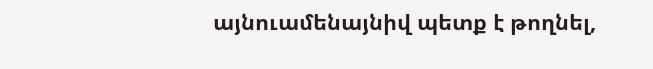այնուամենայնիվ պետք է թողնել,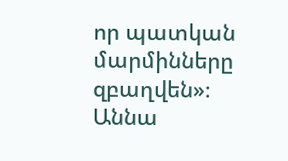որ պատկան մարմինները զբաղվեն»։
Աննա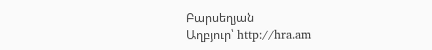Բարսեղյան
Աղբյուր՝ http://hra.am